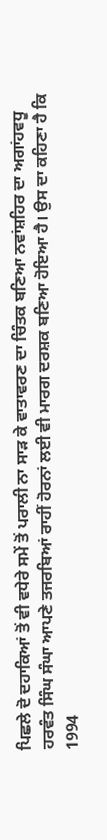ਪਿਛਲੇ ਦੋ ਦਹਾਕਿਆਂ ਤੋਂ ਵੀ ਵਧੇਰੇ ਸਮੇਂ ਤੋਂ ਪਰਾਲੀ ਨਾ ਸਾੜ ਕੇ ਵਾਤਾਵਰਣ ਦਾ ਚਿੰਤਕ ਬਣਿਆ ਨਵਾਂਸ਼ਹਿਰ ਦਾ ਅਗਾਂਹਵਧੂ ਹਰਵੰਤ ਸਿੰਘ ਸੰਘਾ ਆਪਣੇ ਤਜਰਬਿਆਂ ਰਾਹੀਂ ਹੋਰਨਾਂ ਲਈ ਵੀ ਮਾਰਗ ਦਰਸ਼ਕ ਬਣਿਆ ਹੋਇਆ ਹੈ। ਉਸ ਦਾ ਕਹਿਣਾ ਹੈ ਕਿ 1994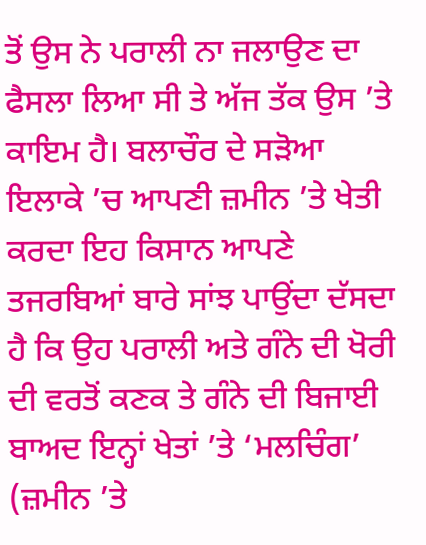ਤੋਂ ਉਸ ਨੇ ਪਰਾਲੀ ਨਾ ਜਲਾਉਣ ਦਾ ਫੈਸਲਾ ਲਿਆ ਸੀ ਤੇ ਅੱਜ ਤੱਕ ਉਸ ’ਤੇ ਕਾਇਮ ਹੈ। ਬਲਾਚੌਰ ਦੇ ਸੜੋਆ ਇਲਾਕੇ ’ਚ ਆਪਣੀ ਜ਼ਮੀਨ ’ਤੇ ਖੇਤੀ ਕਰਦਾ ਇਹ ਕਿਸਾਨ ਆਪਣੇ ਤਜਰਬਿਆਂ ਬਾਰੇ ਸਾਂਝ ਪਾਉਂਦਾ ਦੱਸਦਾ ਹੈ ਕਿ ਉਹ ਪਰਾਲੀ ਅਤੇ ਗੰਨੇ ਦੀ ਖੋਰੀ ਦੀ ਵਰਤੋਂ ਕਣਕ ਤੇ ਗੰਨੇ ਦੀ ਬਿਜਾਈ ਬਾਅਦ ਇਨ੍ਹਾਂ ਖੇਤਾਂ ’ਤੇ ‘ਮਲਚਿੰਗ’ (ਜ਼ਮੀਨ ’ਤੇ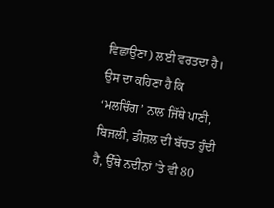ਵਿਛਾਉਣਾ) ਲਈ ਵਰਤਦਾ ਹੈ। ਉਸ ਦਾ ਕਹਿਣਾ ਹੈ ਕਿ ‘ਮਲਚਿੰਗ’ ਨਾਲ ਜਿੱਥੇ ਪਾਣੀ, ਬਿਜਲੀ, ਡੀਜ਼ਲ ਦੀ ਬੱਚਤ ਹੁੰਦੀ ਹੈ, ਉੱਥੇ ਨਦੀਨਾਂ ’ਤੇ ਵੀ 80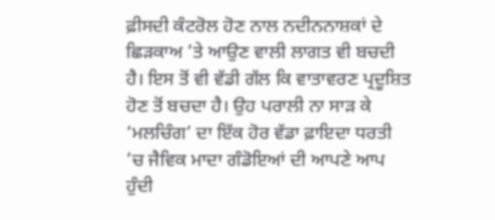ਫ਼ੀਸਦੀ ਕੰਟਰੋਲ ਹੋਣ ਨਾਲ ਨਦੀਨਨਾਸ਼ਕਾਂ ਦੇ ਛਿੜਕਾਅ ’ਤੇ ਆਉਣ ਵਾਲੀ ਲਾਗਤ ਵੀ ਬਚਦੀ ਹੈ। ਇਸ ਤੋਂ ਵੀ ਵੱਡੀ ਗੱਲ ਕਿ ਵਾਤਾਵਰਣ ਪ੍ਰਦੂਸ਼ਿਤ ਹੋਣ ਤੋਂ ਬਚਦਾ ਹੈ। ਉਹ ਪਰਾਲੀ ਨਾ ਸਾੜ ਕੇ ‘ਮਲਚਿੰਗ’ ਦਾ ਇੱਕ ਹੋਰ ਵੱਡਾ ਫ਼ਾਇਦਾ ਧਰਤੀ ’ਚ ਜੈਵਿਕ ਮਾਦਾ ਗੰਡੋਇਆਂ ਦੀ ਆਪਣੇ ਆਪ ਹੁੰਦੀ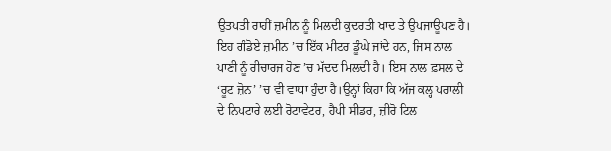ਉਤਪਤੀ ਰਾਹੀਂ ਜ਼ਮੀਨ ਨੂੰ ਮਿਲਦੀ ਕੁਦਰਤੀ ਖਾਦ ਤੇ ਉਪਜਾਊਪਣ ਹੈ। ਇਹ ਗੰਡੋਏ ਜ਼ਮੀਨ ’ਚ ਇੱਕ ਮੀਟਰ ਡੂੰਘੇ ਜਾਂਦੇ ਹਨ, ਜਿਸ ਨਾਲ ਪਾਣੀ ਨੂੰ ਰੀਚਾਰਜ ਹੋਣ ’ਚ ਮੱਦਦ ਮਿਲਦੀ ਹੈ। ਇਸ ਨਾਲ ਫ਼ਸਲ ਦੇ ‘ਰੂਟ ਜ਼ੋਨ’ ’ਚ ਵੀ ਵਾਧਾ ਹੁੰਦਾ ਹੈ।ਉਨ੍ਹਾਂ ਕਿਹਾ ਕਿ ਅੱਜ ਕਲ੍ਹ ਪਰਾਲੀ ਦੇ ਨਿਪਟਾਰੇ ਲਈ ਰੋਟਾਵੇਟਰ, ਹੈਪੀ ਸੀਡਰ, ਜ਼ੀਰੋ ਟਿਲ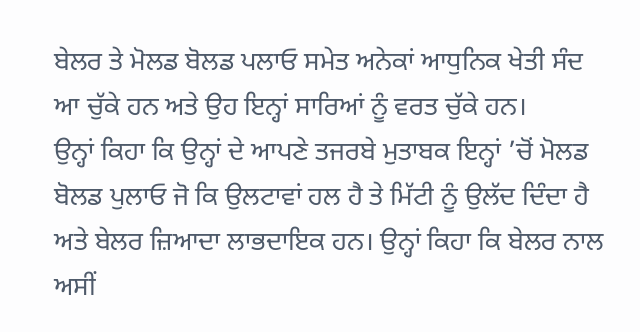ਬੇਲਰ ਤੇ ਮੋਲਡ ਬੋਲਡ ਪਲਾਓ ਸਮੇਤ ਅਨੇਕਾਂ ਆਧੁਨਿਕ ਖੇਤੀ ਸੰਦ ਆ ਚੁੱਕੇ ਹਨ ਅਤੇ ਉਹ ਇਨ੍ਹਾਂ ਸਾਰਿਆਂ ਨੂੰ ਵਰਤ ਚੁੱਕੇ ਹਨ।
ਉਨ੍ਹਾਂ ਕਿਹਾ ਕਿ ਉਨ੍ਹਾਂ ਦੇ ਆਪਣੇ ਤਜਰਬੇ ਮੁਤਾਬਕ ਇਨ੍ਹਾਂ ’ਚੋਂ ਮੋਲਡ ਬੋਲਡ ਪੁਲਾਓ ਜੋ ਕਿ ਉਲਟਾਵਾਂ ਹਲ ਹੈ ਤੇ ਮਿੱਟੀ ਨੂੰ ਉਲੱਦ ਦਿੰਦਾ ਹੈ ਅਤੇ ਬੇਲਰ ਜ਼ਿਆਦਾ ਲਾਭਦਾਇਕ ਹਨ। ਉਨ੍ਹਾਂ ਕਿਹਾ ਕਿ ਬੇਲਰ ਨਾਲ ਅਸੀਂ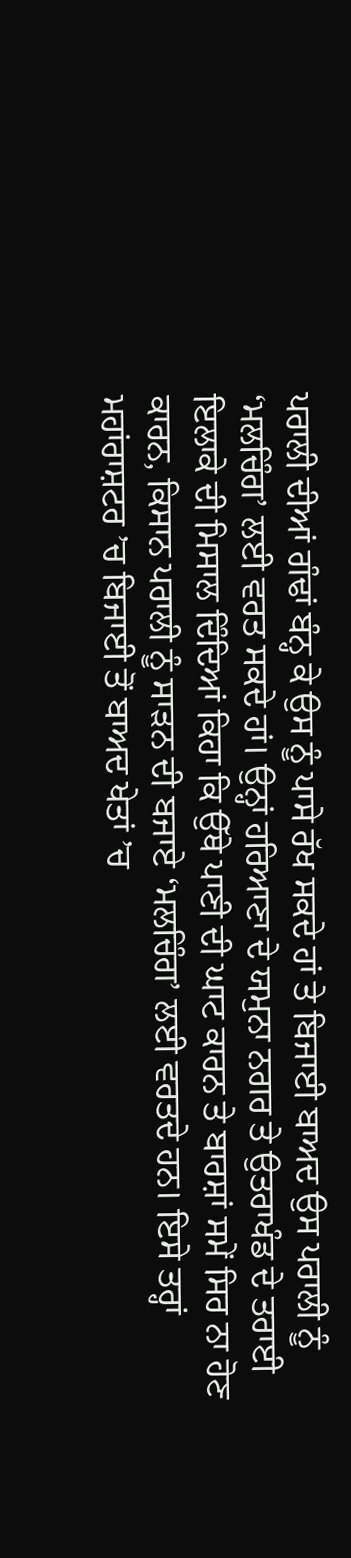ਪਰਾਲੀ ਦੀਆਂ ਗੰਢਾਂ ਬੰਨ੍ਹ ਕੇ ਉਸ ਨੂੰ ਪਾਸੇ ਰੱਖ ਸਕਦੇ ਹਾਂ ਤੇ ਬਿਜਾਈ ਬਾਅਦ ਉਸ ਪਰਾਲੀ ਨੂੰ ‘ਮਲਚਿੰਗ’ ਲਈ ਵਰਤ ਸਕਦੇ ਹਾਂ। ਉਨ੍ਹਾਂ ਹਰਿਆਣਾ ਦੇ ਯਮੁਨਾ ਨਗਰ ਤੇ ਉਤਰਾਖੰਡ ਦੇ ਤਰਾਈ ਇਲਾਕੇ ਦੀ ਮਿਸਾਲ ਦਿੰਦਿਆਂ ਕਿਹਾ ਕਿ ਉੱਥੇ ਪਾਣੀ ਦੀ ਘਾਟ ਕਾਰਨ ਤੇ ਬਾਰਸ਼ਾਂ ਸਮੇਂ ਸਿਰ ਨਾ ਹੋਣ ਕਾਰਨ, ਕਿਸਾਨ ਪਰਾਲੀ ਨੂੰ ਸਾੜਨ ਦੀ ਬਜਾਏ ‘ਮਲਚਿੰਗ’ ਲਈ ਵਰਤਦੇ ਹਨ। ਇਸੇ ਤਰ੍ਹਾਂ ਮਹਾਂਰਾਸ਼ਟਰ ’ਚ ਬਿਜਾਈ ਤੋਂ ਬਾਅਦ ਖੇਤਾਂ ’ਚ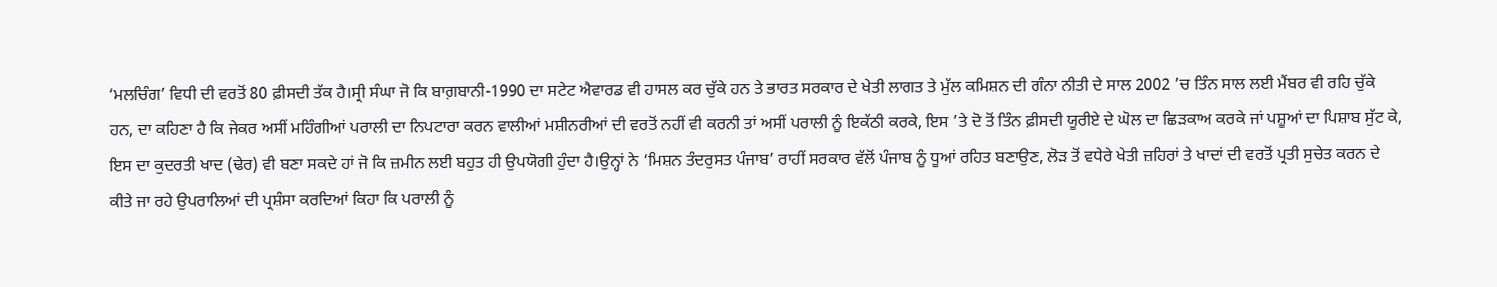‘ਮਲਚਿੰਗ’ ਵਿਧੀ ਦੀ ਵਰਤੋਂ 80 ਫ਼ੀਸਦੀ ਤੱਕ ਹੈ।ਸ੍ਰੀ ਸੰਘਾ ਜੋ ਕਿ ਬਾਗ਼ਬਾਨੀ-1990 ਦਾ ਸਟੇਟ ਐਵਾਰਡ ਵੀ ਹਾਸਲ ਕਰ ਚੁੱਕੇ ਹਨ ਤੇ ਭਾਰਤ ਸਰਕਾਰ ਦੇ ਖੇਤੀ ਲਾਗਤ ਤੇ ਮੁੱਲ ਕਮਿਸ਼ਨ ਦੀ ਗੰਨਾ ਨੀਤੀ ਦੇ ਸਾਲ 2002 ’ਚ ਤਿੰਨ ਸਾਲ ਲਈ ਮੈਂਬਰ ਵੀ ਰਹਿ ਚੁੱਕੇ ਹਨ, ਦਾ ਕਹਿਣਾ ਹੈ ਕਿ ਜੇਕਰ ਅਸੀਂ ਮਹਿੰਗੀਆਂ ਪਰਾਲੀ ਦਾ ਨਿਪਟਾਰਾ ਕਰਨ ਵਾਲੀਆਂ ਮਸ਼ੀਨਰੀਆਂ ਦੀ ਵਰਤੋਂ ਨਹੀਂ ਵੀ ਕਰਨੀ ਤਾਂ ਅਸੀਂ ਪਰਾਲੀ ਨੂੰ ਇਕੱਠੀ ਕਰਕੇ, ਇਸ ’ਤੇ ਦੋ ਤੋਂ ਤਿੰਨ ਫ਼ੀਸਦੀ ਯੂਰੀਏ ਦੇ ਘੋਲ ਦਾ ਛਿੜਕਾਅ ਕਰਕੇ ਜਾਂ ਪਸ਼ੂਆਂ ਦਾ ਪਿਸ਼ਾਬ ਸੁੱਟ ਕੇ, ਇਸ ਦਾ ਕੁਦਰਤੀ ਖਾਦ (ਢੇਰ) ਵੀ ਬਣਾ ਸਕਦੇ ਹਾਂ ਜੋ ਕਿ ਜ਼ਮੀਨ ਲਈ ਬਹੁਤ ਹੀ ਉਪਯੋਗੀ ਹੁੰਦਾ ਹੈ।ਉਨ੍ਹਾਂ ਨੇ ‘ਮਿਸ਼ਨ ਤੰਦਰੁਸਤ ਪੰਜਾਬ’ ਰਾਹੀਂ ਸਰਕਾਰ ਵੱਲੋਂ ਪੰਜਾਬ ਨੂੰ ਧੂਆਂ ਰਹਿਤ ਬਣਾਉਣ, ਲੋੜ ਤੋਂ ਵਧੇਰੇ ਖੇਤੀ ਜ਼ਹਿਰਾਂ ਤੇ ਖਾਦਾਂ ਦੀ ਵਰਤੋਂ ਪ੍ਰਤੀ ਸੁਚੇਤ ਕਰਨ ਦੇ ਕੀਤੇ ਜਾ ਰਹੇ ਉਪਰਾਲਿਆਂ ਦੀ ਪ੍ਰਸ਼ੰਸਾ ਕਰਦਿਆਂ ਕਿਹਾ ਕਿ ਪਰਾਲੀ ਨੂੰ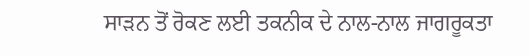ਸਾੜਨ ਤੋਂ ਰੋਕਣ ਲਈ ਤਕਨੀਕ ਦੇ ਨਾਲ-ਨਾਲ ਜਾਗਰੂਕਤਾ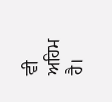ਵੀ ਅਹਿਮ ਹੈ।